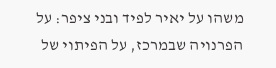משהו על יאיר לפיד ובני ציפר: על הפרנויה שבמרכז, על הפיתוי של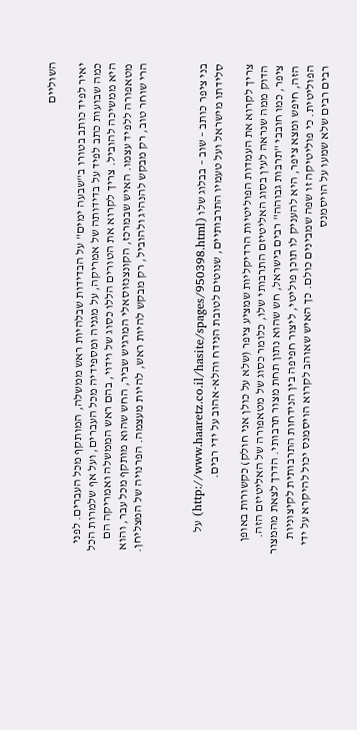השוליים

יאיר לפיד כותב בטורו ב"שבעה ימים" על הבדידות שבלהיות ראש ממשלה, המותקף מכל העברים. לפני כמה שבועות כתב לפיד על בדידותה של אמריקה, על מגניה ומספידיה מכל העברים, ועל אף שלמרות הכל היא ממשיכה להוביל. צריך לקרוא את הטורים הללו כסוג של וידוי, בהם ראש הממשלה ואמריקה הם מטאפורה ללפיד עצמו. האיש שבמרכז, הקונצנזוסאלי המרגיש שביר, החש שהוא מותקף מכל עבר, והוא הרי שוחר טוב, רק מבקש להנהיג ולהוביל, רק מבקש להיות ראש, להיות מעצמה. הפרנויה של המצליחן.



בני ציפר כותב – שוב – בבלוג שלו (http://www.haaretz.co.il/hasite/spages/950398.html) על סלידתו מישראל ועל טעמיו התרבותיים, שנוטים לטובת הנידח והלא-אהוב על ידי רבים.

צריך לקרוא את העמדות הפוליטיות הרדיקליות שמציע ציפר (שלא על כולן אני חולק) כקשורות באופן הדוק ממה שנראה לעין בסוג האליטיזם התרבותי שלו, כלומר כסוג של מטאפורה של האליטיזם הזה. ציפר, כמו חובבי "תרבות גבוהה" רבים בישראל, חש שהוא נתון תחת מצור תרבותי. הדרך לצאת מהמצור הזה, חיפש ומצא ציפר, היא להעניק לו תוכן פוליטי, ליצור חפיפה בין הנידחות התרבותית לקיצוניות הפוליטית. כי פוליטיקה זו שפה שמבינים כולם. כך האיש שאוהב לקרוא הויסמנס יכול להיקרא על ידי רבים רבים שלא שמעו על הויסמנס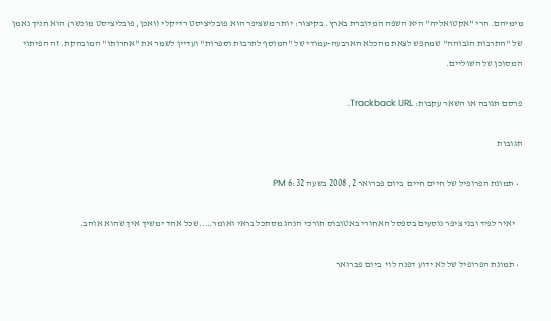מימיהם. הרי "אקטואליה" היא השפה המדוברת בארץ. בקיצור: יותר משציפר הוא פובליציסט רדיקלי (ואכן, פובליציסט מוכשר) הוא חניך נאמן של "התרבות הגבוהה" שמחפש לצאת מהכלא הארבעה-עמודי של "המוסף לתרבות וספרות" ועדיין לשמר את "אחרותו" המובהקת. זה הפיתוי המסוכן של השוליים.

פרסם תגובה או השאר עקבות: Trackback URL.

תגובות

  • תמונת הפרופיל של חיים חיים  ביום פברואר 2, 2008 בשעה 6:32 PM

    יאיר לפיד ובני ציפר נוסעים בספסל האחורי באטובוס תורכי הנהג מסתכל בראי ואומר…..שכל אחד ימשיך איך שהוא אוהב.

  • תמונת הפרופיל של לא ידוע דפנה לוי  ביום פברואר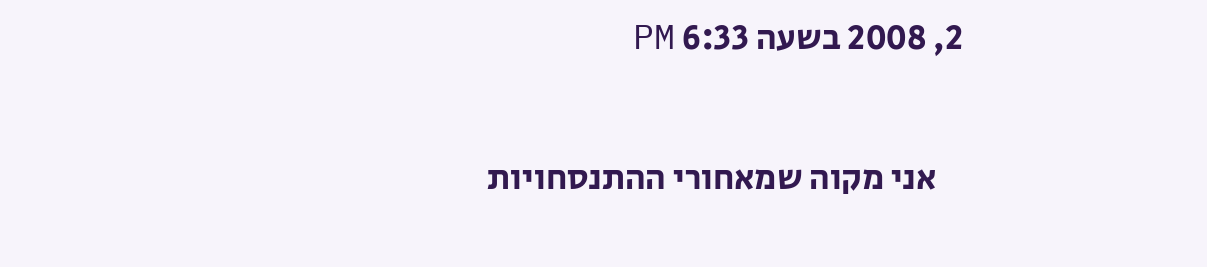2, 2008 בשעה 6:33 PM

    אני מקוה שמאחורי ההתנסחויות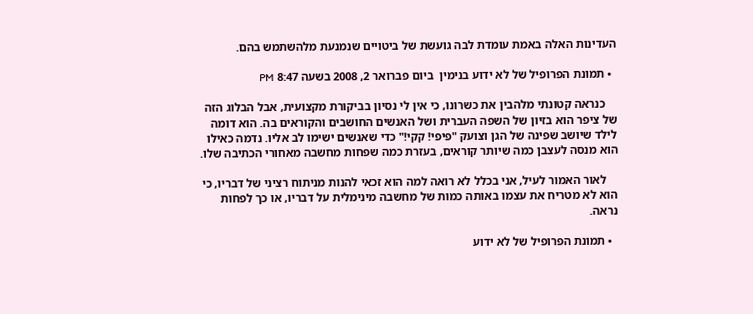העדינות האלה באמת עומדת לבה גועשת של ביטויים שנמנעת מלהשתמש בהם.

  • תמונת הפרופיל של לא ידוע בנימין  ביום פברואר 2, 2008 בשעה 8:47 PM

    כנראה קטונתי מלהבין את כשרונו, כי אין לי נסיון בביקורת מקצועית, אבל הבלוג הזה של ציפר הוא בזיון של השפה העברית ושל האנשים החושבים והקוראים בה. הוא דומה לילד שיושב שפינה של הגן וצועק "פיפי! קקי!" כדי שאנשים ישימו לב אליו. נדמה כאילו הוא מנסה לעצבן כמה שיותר קוראים, בעזרת כמה שפחות מחשבה מאחורי הכתיבה שלו.

    לאור האמור לעיל, אני בכלל לא רואה למה הוא זכאי להנות מניתוח רציני של דבריו, כי הוא לא מטריח את עצמו באותה כמות של מחשבה מינימלית על דבריו, או כך לפחות נראה.

  • תמונת הפרופיל של לא ידוע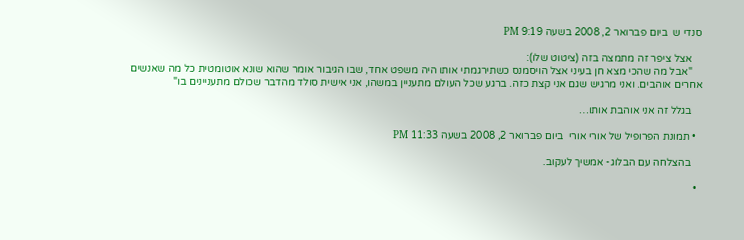סנדי ש  ביום פברואר 2, 2008 בשעה 9:19 PM

    אצל ציפר זה מתמצה בזה (ציטוט שלו):
    "אבל מה שהכי מצא חן בעיני אצל הויסמנס כשתירגמתי אותו היה משפט אחד, שבו הגיבור אומר שהוא שונא אוטומטית כל מה שאנשים אחרים אוהבים. ואני מרגיש שגם אני קצת כזה. ברגע שכל העולם מתעניין במשהו, אני אישית סולד מהדבר שכולם מתעניינים בו"

    בגלל זה אני אוהבת אותו…

  • תמונת הפרופיל של אורי אורי  ביום פברואר 2, 2008 בשעה 11:33 PM

    בהצלחה עם הבלוג- אמשיך לעקוב.

  •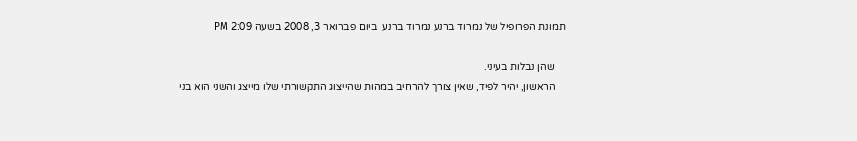תמונת הפרופיל של נמרוד ברנע נמרוד ברנע  ביום פברואר 3, 2008 בשעה 2:09 PM

    שהן נבלות בעיני.
    הראשון, יהיר לפיד, שאין צורך להרחיב במהות שהייצוג התקשורתי שלו מייצג והשני הוא בני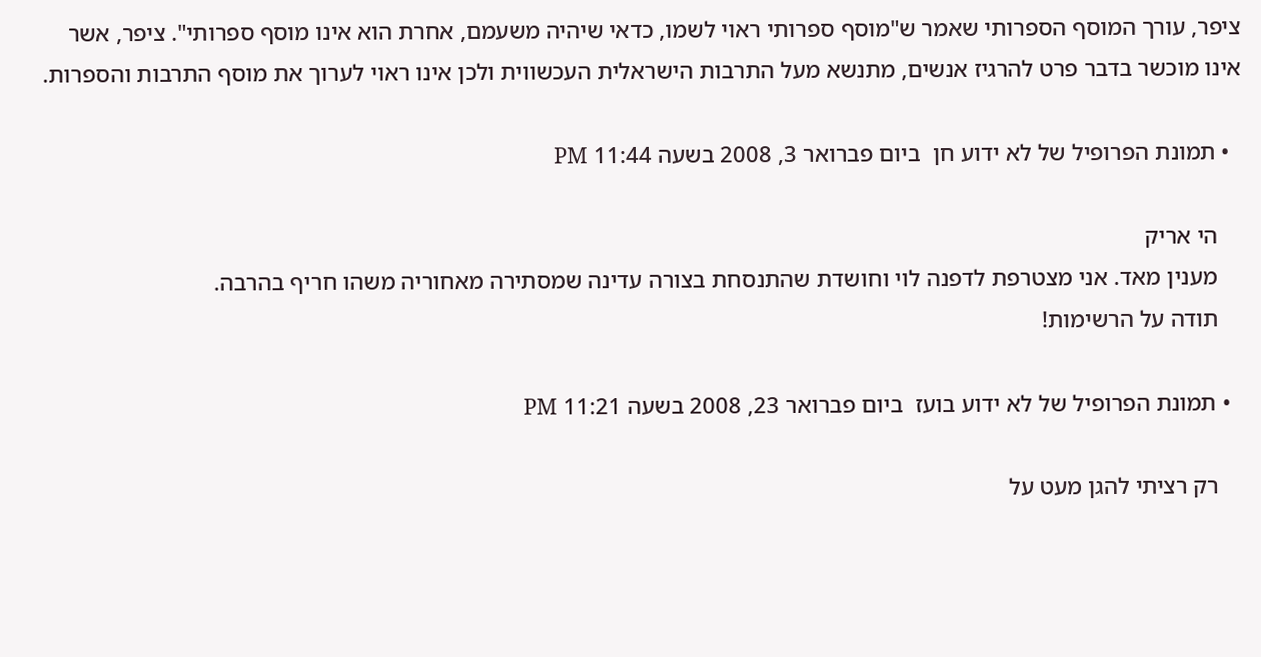ציפר, עורך המוסף הספרותי שאמר ש"מוסף ספרותי ראוי לשמו, כדאי שיהיה משעמם, אחרת הוא אינו מוסף ספרותי". ציפר, אשר אינו מוכשר בדבר פרט להרגיז אנשים, מתנשא מעל התרבות הישראלית העכשווית ולכן אינו ראוי לערוך את מוסף התרבות והספרות.

  • תמונת הפרופיל של לא ידוע חן  ביום פברואר 3, 2008 בשעה 11:44 PM

    הי אריק
    מענין מאד. אני מצטרפת לדפנה לוי וחושדת שהתנסחת בצורה עדינה שמסתירה מאחוריה משהו חריף בהרבה.
    תודה על הרשימות!

  • תמונת הפרופיל של לא ידוע בועז  ביום פברואר 23, 2008 בשעה 11:21 PM

    רק רציתי להגן מעט על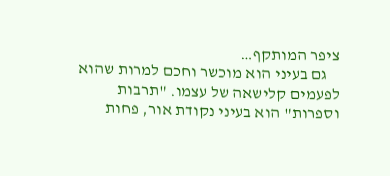ציפר המותקף…
    גם בעיני הוא מוכשר וחכם למרות שהוא לפעמים קלישאה של עצמו. "תרבות וספרות" הוא בעיני נקודת אור, פחות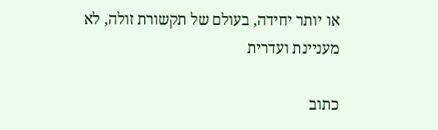או יותר יחידה, בעולם של תקשורת זולה, לא מעניינת ועדרית

כתוב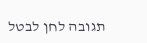תגובה לחן לבטל